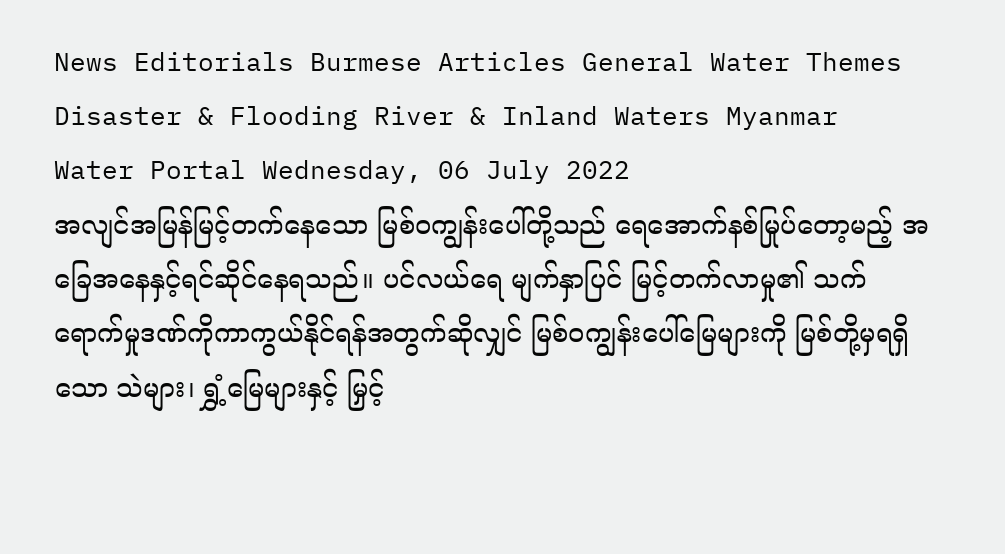News Editorials Burmese Articles General Water Themes Disaster & Flooding River & Inland Waters Myanmar Water Portal Wednesday, 06 July 2022
အလျင်အမြန်မြင့်တက်နေသော မြစ်ဝကျွန်းပေါ်တို့သည် ရေအောက်နစ်မြုပ်တော့မည့် အခြေအနေနှင့်ရင်ဆိုင်နေရသည်။ ပင်လယ်ရေ မျက်နှာပြင် မြင့်တက်လာမှု၏ သက်ရောက်မှုဒဏ်ကိုကာကွယ်နိုင်ရန်အတွက်ဆိုလျှင် မြစ်ဝကျွန်းပေါ်မြေများကို မြစ်တို့မှရရှိသော သဲများ၊ ရွှံ့မြေများနှင့် မြှင့်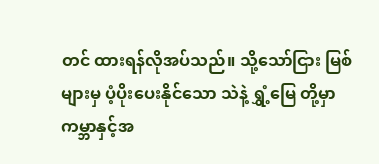တင် ထားရန်လိုအပ်သည်။ သို့သော်ငြား မြစ်များမှ ပံ့ပိုးပေးနိုင်သော သဲနဲ့ ရွှံ့မြေ တို့မှာ ကမ္ဘာနှင့်အ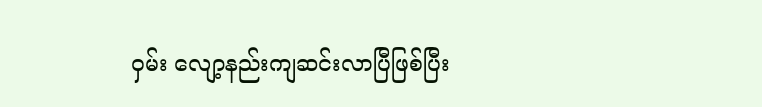ဝှမ်း လျော့နည်းကျဆင်းလာပြီဖြစ်ပြီး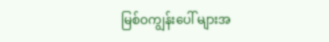မြစ်ဝကျွန်းပေါ် များအ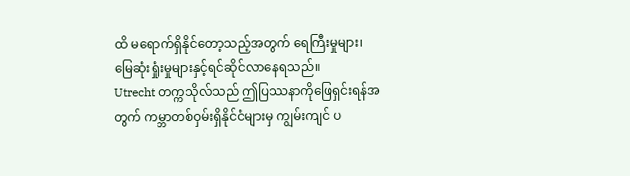ထိ မရောက်ရှိနိုင်တော့သည့်အတွက် ရေကြီးမှုများ၊ မြေဆုံးရှုံးမှုများနှင့်ရင်ဆိုင်လာနေရသည်။
Utrecht တက္ကသိုလ်သည် ဤပြဿနာကိုဖြေရှင်းရန်အတွက် ကမ္ဘာတစ်ဝှမ်းရှိနိုင်ငံများမှ ကျွမ်းကျင် ပ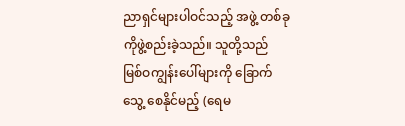ညာရှင်များပါဝင်သည့် အဖွဲ့ တစ်ခုကိုဖွဲ့စည်းခဲ့သည်။ သူတို့သည် မြစ်ဝကျွန်းပေါ်များကို ခြောက်သွေ့ စေနိုင်မည့် (ရေမ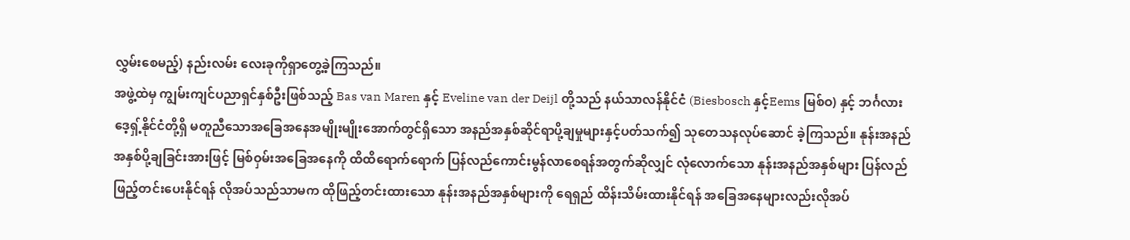လွှမ်းစေမည့်) နည်းလမ်း လေးခုကိုရှာတွေ့ခဲ့ကြသည်။
အဖွဲ့ထဲမှ ကျွမ်းကျင်ပညာရှင်နှစ်ဦးဖြစ်သည့် Bas van Maren နှင့် Eveline van der Deijl တို့သည် နယ်သာလန်နိုင်ငံ (Biesbosch နှင့်Eems မြစ်ဝ) နှင့် ဘင်္ဂလားဒေ့ရှ့်နိုင်ငံတို့ရှိ မတူညီသောအခြေအနေအမျိုးမျိုးအောက်တွင်ရှိသော အနည်အနှစ်ဆိုင်ရာပို့ချမှုများနှင့်ပတ်သက်၍ သုတေသနလုပ်ဆောင် ခဲ့ကြသည်။ နုန်းအနည်အနှစ်ပို့ချခြင်းအားဖြင့် မြစ်ဝှမ်းအခြေအနေကို ထိထိရောက်ရောက် ပြန်လည်ကောင်းမွန်လာစေရန်အတွက်ဆိုလျှင် လုံလောက်သော နုန်းအနည်အနှစ်များ ပြန်လည်ဖြည့်တင်းပေးနိုင်ရန် လိုအပ်သည်သာမက ထိုဖြည့်တင်းထားသော နုန်းအနည်အနှစ်များကို ရေရှည် ထိန်းသိမ်းထားနိုင်ရန် အခြေအနေများလည်းလိုအပ်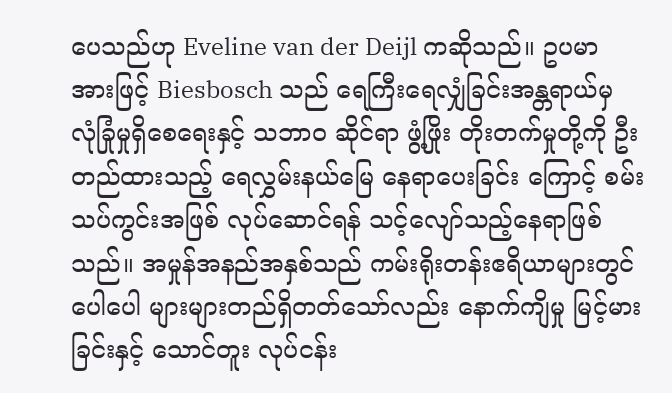ပေသည်ဟု Eveline van der Deijl ကဆိုသည်။ ဥပမာအားဖြင့် Biesbosch သည် ရေကြီးရေလျှံခြင်းအန္တရာယ်မှ လုံခြုံမှုရှိစေရေးနှင့် သဘာဝ ဆိုင်ရာ ဖွံ့ဖြိုး တိုးတက်မှုတို့ကို ဦးတည်ထားသည့် ရေလွှမ်းနယ်မြေ နေရာပေးခြင်း ကြောင့် စမ်းသပ်ကွင်းအဖြစ် လုပ်ဆောင်ရန် သင့်လျော်သည့်နေရာဖြစ် သည်။ အမှုန်အနည်အနှစ်သည် ကမ်းရိုးတန်းဧရိယာများတွင် ပေါပေါ များများတည်ရှိတတ်သော်လည်း နောက်ကျိမှု မြင့်မားခြင်းနှင့် သောင်တူး လုပ်ငန်း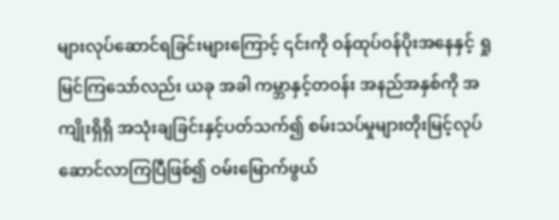များလုပ်ဆောင်ရခြင်းများကြောင့် ၎င်းကို ဝန်ထုပ်ဝန်ပိုးအနေနှင့် ရှုမြင်ကြသော်လည်း ယခု အခါ ကမ္ဘာနှင့်တဝန်း အနည်အနှစ်ကို အကျိုးရှိရှိ အသုံးချခြင်းနှင့်ပတ်သက်၍ စမ်းသပ်မှုများတိုးမြင့်လုပ်ဆောင်လာကြပြီဖြစ်၍ ဝမ်းမြောက်ဖွယ်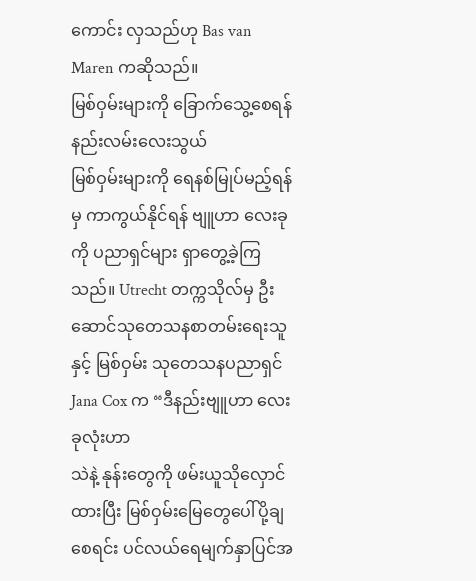ကောင်း လှသည်ဟု Bas van Maren ကဆိုသည်။
မြစ်ဝှမ်းများကို ခြောက်သွေ့စေရန် နည်းလမ်းလေးသွယ်
မြစ်ဝှမ်းများကို ရေနစ်မြုပ်မည့်ရန်မှ ကာကွယ်နိုင်ရန် ဗျူဟာ လေးခုကို ပညာရှင်များ ရှာတွေ့ခဲ့ကြသည်။ Utrecht တက္ကသိုလ်မှ ဦးဆောင်သုတေသနစာတမ်းရေးသူနှင့် မြစ်ဝှမ်း သုတေသနပညာရှင် Jana Cox က “ဒီနည်းဗျူဟာ လေးခုလုံးဟာ
သဲနဲ့ နုန်းတွေကို ဖမ်းယူသိုလှောင်ထားပြီး မြစ်ဝှမ်းမြေတွေပေါ်ပို့ချစေရင်း ပင်လယ်ရေမျက်နှာပြင်အ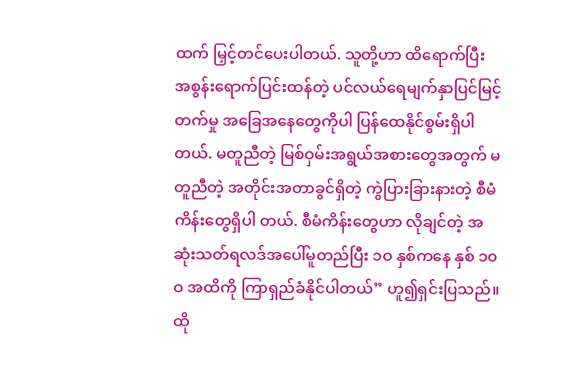ထက် မြှင့်တင်ပေးပါတယ်. သူတို့ဟာ ထိရောက်ပြီး အစွန်းရောက်ပြင်းထန်တဲ့ ပင်လယ်ရေမျက်နှာပြင်မြင့်တက်မှု အခြေအနေတွေကိုပါ ပြန်ထေနိုင်စွမ်းရှိပါတယ်. မတူညီတဲ့ မြစ်ဝှမ်းအရွယ်အစားတွေအတွက် မတူညီတဲ့ အတိုင်းအတာခွင်ရှိတဲ့ ကွဲပြားခြားနားတဲ့ စီမံကိန်းတွေရှိပါ တယ်. စီမံကိန်းတွေဟာ လိုချင်တဲ့ အဆုံးသတ်ရလဒ်အပေါ်မူတည်ပြီး ၁ဝ နှစ်ကနေ နှစ် ၁၀ဝ အထိကို ကြာရှည်ခံနိုင်ပါတယ်” ဟူ၍ရှင်းပြသည်။
ထို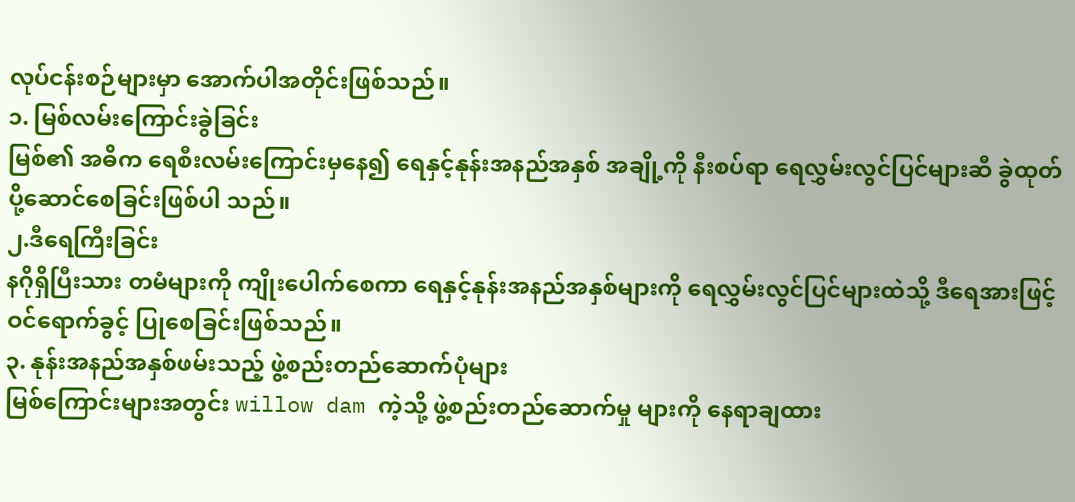လုပ်ငန်းစဉ်များမှာ အောက်ပါအတိုင်းဖြစ်သည်။
၁. မြစ်လမ်းကြောင်းခွဲခြင်း
မြစ်၏ အဓိက ရေစီးလမ်းကြောင်းမှနေ၍ ရေနှင့်နုန်းအနည်အနှစ် အချို့ကို နီးစပ်ရာ ရေလွှမ်းလွင်ပြင်များဆီ ခွဲထုတ်ပို့ဆောင်စေခြင်းဖြစ်ပါ သည်။
၂.ဒီရေကြီးခြင်း
နဂိုရှိပြီးသား တမံများကို ကျိုးပေါက်စေကာ ရေနှင့်နုန်းအနည်အနှစ်များကို ရေလွှမ်းလွင်ပြင်များထဲသို့ ဒီရေအားဖြင့် ဝင်ရောက်ခွင့် ပြုစေခြင်းဖြစ်သည်။
၃. နုန်းအနည်အနှစ်ဖမ်းသည့် ဖွဲ့စည်းတည်ဆောက်ပုံများ
မြစ်ကြောင်းများအတွင်း willow dam ကဲ့သို့ ဖွဲ့စည်းတည်ဆောက်မှု များကို နေရာချထား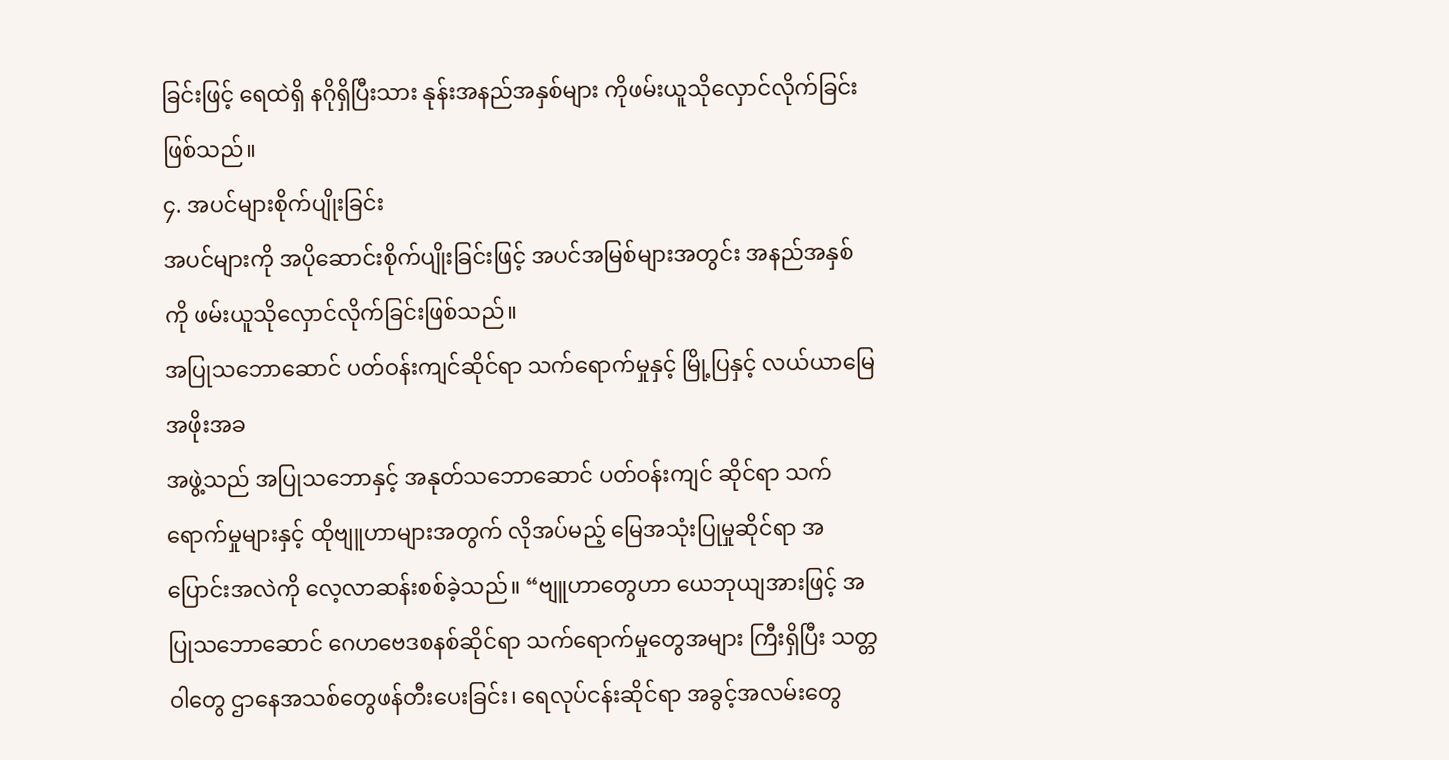ခြင်းဖြင့် ရေထဲရှိ နဂိုရှိပြီးသား နုန်းအနည်အနှစ်များ ကိုဖမ်းယူသိုလှောင်လိုက်ခြင်းဖြစ်သည်။
၄. အပင်များစိုက်ပျိုးခြင်း
အပင်များကို အပိုဆောင်းစိုက်ပျိုးခြင်းဖြင့် အပင်အမြစ်များအတွင်း အနည်အနှစ်ကို ဖမ်းယူသိုလှောင်လိုက်ခြင်းဖြစ်သည်။
အပြုသဘောဆောင် ပတ်ဝန်းကျင်ဆိုင်ရာ သက်ရောက်မှုနှင့် မြို့ပြနှင့် လယ်ယာမြေ အဖိုးအခ
အဖွဲ့သည် အပြုသဘောနှင့် အနုတ်သဘောဆောင် ပတ်ဝန်းကျင် ဆိုင်ရာ သက်ရောက်မှုများနှင့် ထိုဗျူဟာများအတွက် လိုအပ်မည့် မြေအသုံးပြုမှုဆိုင်ရာ အပြောင်းအလဲကို လေ့လာဆန်းစစ်ခဲ့သည်။ “ဗျူဟာတွေဟာ ယေဘုယျအားဖြင့် အပြုသဘောဆောင် ဂေဟဗေဒစနစ်ဆိုင်ရာ သက်ရောက်မှုတွေအများ ကြီးရှိပြီး သတ္တဝါတွေ ဌာနေအသစ်တွေဖန်တီးပေးခြင်း၊ ရေလုပ်ငန်းဆိုင်ရာ အခွင့်အလမ်းတွေ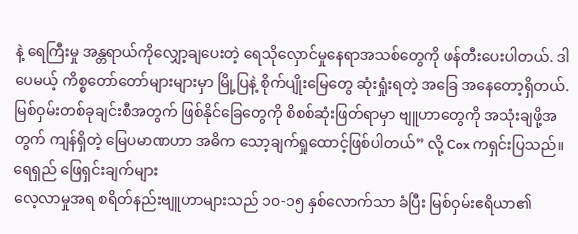နဲ့ ရေကြီးမှု အန္တရာယ်ကိုလျှော့ချပေးတဲ့ ရေသိုလှောင်မှုနေရာအသစ်တွေကို ဖန်တီးပေးပါတယ်. ဒါပေမယ့် ကိစ္စတော်တော်များများမှာ မြို့ပြနဲ့ စိုက်ပျိုးမြေတွေ ဆုံးရှုံးရတဲ့ အခြေ အနေတော့ရှိတယ်. မြစ်ဝှမ်းတစ်ခုချင်းစီအတွက် ဖြစ်နိုင်ခြေတွေကို စိစစ်ဆုံးဖြတ်ရာမှာ ဗျူဟာတွေကို အသုံးချဖို့အတွက် ကျန်ရှိတဲ့ မြေပမာဏဟာ အဓိက သော့ချက်ရှုထောင့်ဖြစ်ပါတယ်” လို့ Cox ကရှင်းပြသည်။
ရေရှည် ဖြေရှင်းချက်များ
လေ့လာမှုအရ စရိတ်နည်းဗျူဟာများသည် ၁၀-၁၅ နှစ်လောက်သာ ခံပြီး မြစ်ဝှမ်းဧရိယာ၏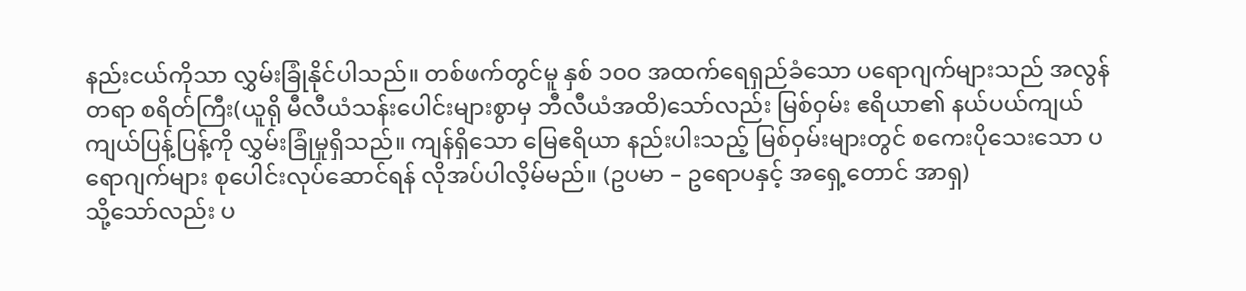နည်းငယ်ကိုသာ လွှမ်းခြုံနိုင်ပါသည်။ တစ်ဖက်တွင်မူ နှစ် ၁၀ဝ အထက်ရေရှည်ခံသော ပရောဂျက်များသည် အလွန်တရာ စရိတ်ကြီး(ယူရို မီလီယံသန်းပေါင်းများစွာမှ ဘီလီယံအထိ)သော်လည်း မြစ်ဝှမ်း ဧရိယာ၏ နယ်ပယ်ကျယ်ကျယ်ပြန့်ပြန့်ကို လွှမ်းခြုံမှုရှိသည်။ ကျန်ရှိသော မြေဧရိယာ နည်းပါးသည့် မြစ်ဝှမ်းများတွင် စကေးပိုသေးသော ပရောဂျက်များ စုပေါင်းလုပ်ဆောင်ရန် လိုအပ်ပါလိ့မ်မည်။ (ဥပမာ – ဥရောပနှင့် အရှေ့တောင် အာရှ)
သို့သော်လည်း ပ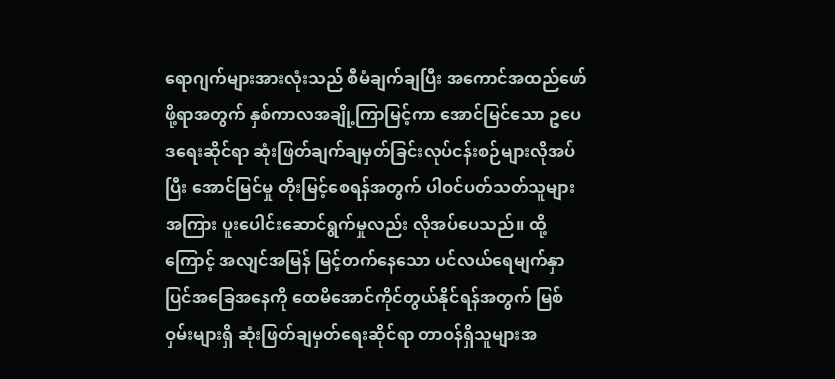ရောဂျက်များအားလုံးသည် စီမံချက်ချပြီး အကောင်အထည်ဖော်ဖို့ရာအတွက် နှစ်ကာလအချို့ကြာမြင့်ကာ အောင်မြင်သော ဥပေဒရေးဆိုင်ရာ ဆုံးဖြတ်ချက်ချမှတ်ခြင်းလုပ်ငန်းစဉ်များလိုအပ်ပြီး အောင်မြင်မှု တိုးမြင့်စေရန်အတွက် ပါဝင်ပတ်သတ်သူများအကြား ပူးပေါင်းဆောင်ရွက်မှုလည်း လိုအပ်ပေသည်။ ထို့ကြောင့် အလျင်အမြန် မြင့်တက်နေသော ပင်လယ်ရေမျက်နှာ ပြင်အခြေအနေကို ထေမိအောင်ကိုင်တွယ်နိုင်ရန်အတွက် မြစ်ဝှမ်းများရှိ ဆုံးဖြတ်ချမှတ်ရေးဆိုင်ရာ တာဝန်ရှိသူများအ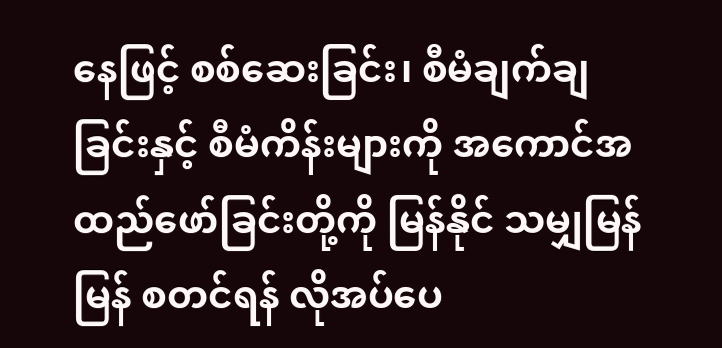နေဖြင့် စစ်ဆေးခြင်း၊ စီမံချက်ချခြင်းနှင့် စီမံကိန်းများကို အကောင်အထည်ဖော်ခြင်းတို့ကို မြန်နိုင် သမျှမြန်မြန် စတင်ရန် လိုအပ်ပေ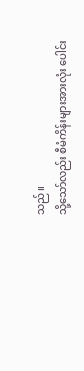သည်။
သို့သော်လည်း စီမံကိန်းများအားလုံး ပေါင်း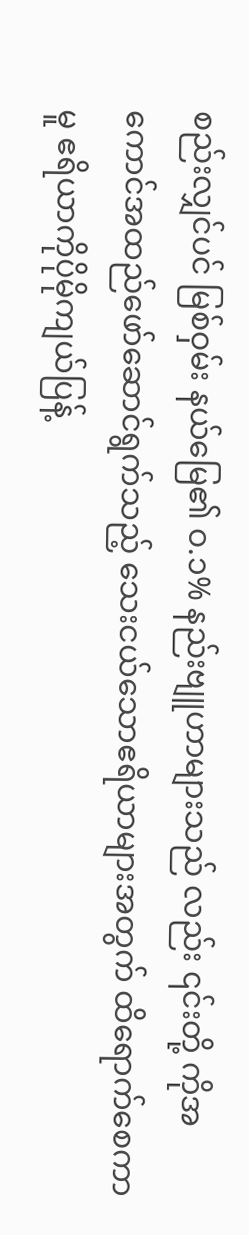စည်းလျှင်ပင် မြစ်ဝှမ်း နယ်မြေ၏ ဝ.၁% နည်းဗျူဟာများသည် လည်း ၎င်းတို့ ကိုအကောင်အထည်ဖော်ဆောင်ရွက်သည့် သေးငယ်သောဧရိယာများအတွက် ထိရောက်စေကာမူ ဧရိယာကိုပိုမိုကျယ်ပြန့်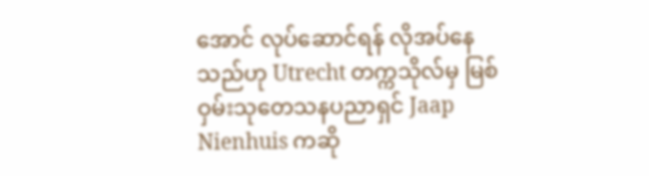အောင် လုပ်ဆောင်ရန် လိုအပ်နေသည်ဟု Utrecht တက္ကသိုလ်မှ မြစ်ဝှမ်းသုတေသနပညာရှင် Jaap Nienhuis ကဆို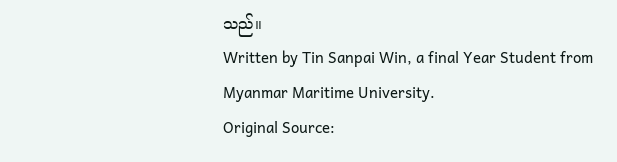သည်။
Written by Tin Sanpai Win, a final Year Student from Myanmar Maritime University.
Original Source: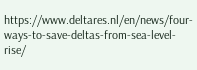https://www.deltares.nl/en/news/four-ways-to-save-deltas-from-sea-level-rise/